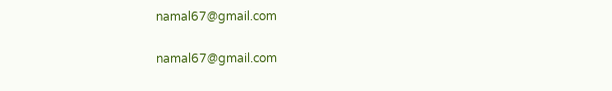namal67@gmail.com

namal67@gmail.com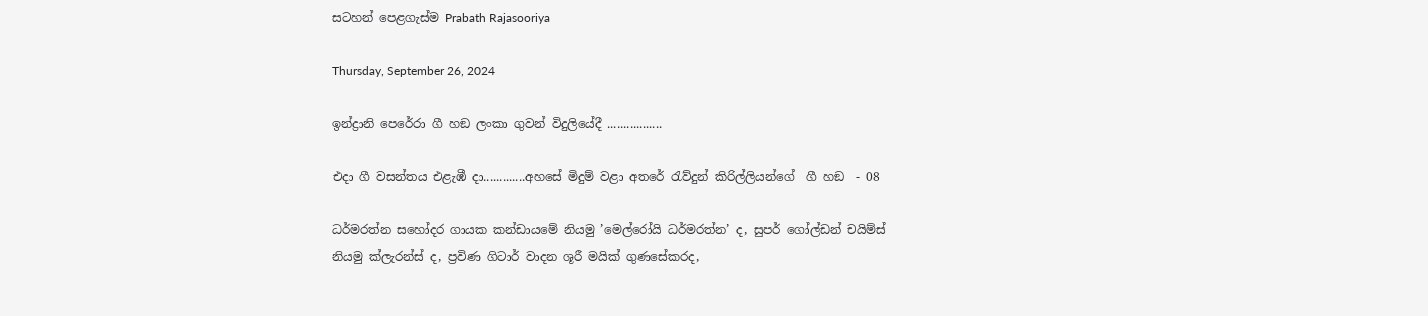සටහන් පෙළගැස්ම‍ Prabath Rajasooriya

Thursday, September 26, 2024

ඉන්ද්‍රානි පෙරේරා ගී හඞ ලංකා ගුවන් විදුලියේදී .................

එදා ගී වසන්තය එළැඹී දා.............අහසේ මිදුම් වළා අතරේ රැව්දුන් කිරිල්ලියන්ගේ  ගී හඞ  - 08

ධර්මරත්න සහෝදර ගායක කන්ඩායමේ නියමු ’මෙල්රෝයි ධර්මරත්න’ ද, සුපර් ගෝල්ඩන් චයිම්ස් නියමු ක්ලැරන්ස් ද, ප්‍රවිණ ගිටාර් වාදන ශූරී මයික් ගුණසේකරද,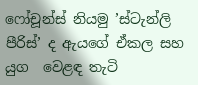ෆෝචූන්ස් නියමු ’ස්ටැන්ලි පීරිස්’ ද ඇයගේ ඒකල සහ යුග  වෙළඳ තැටි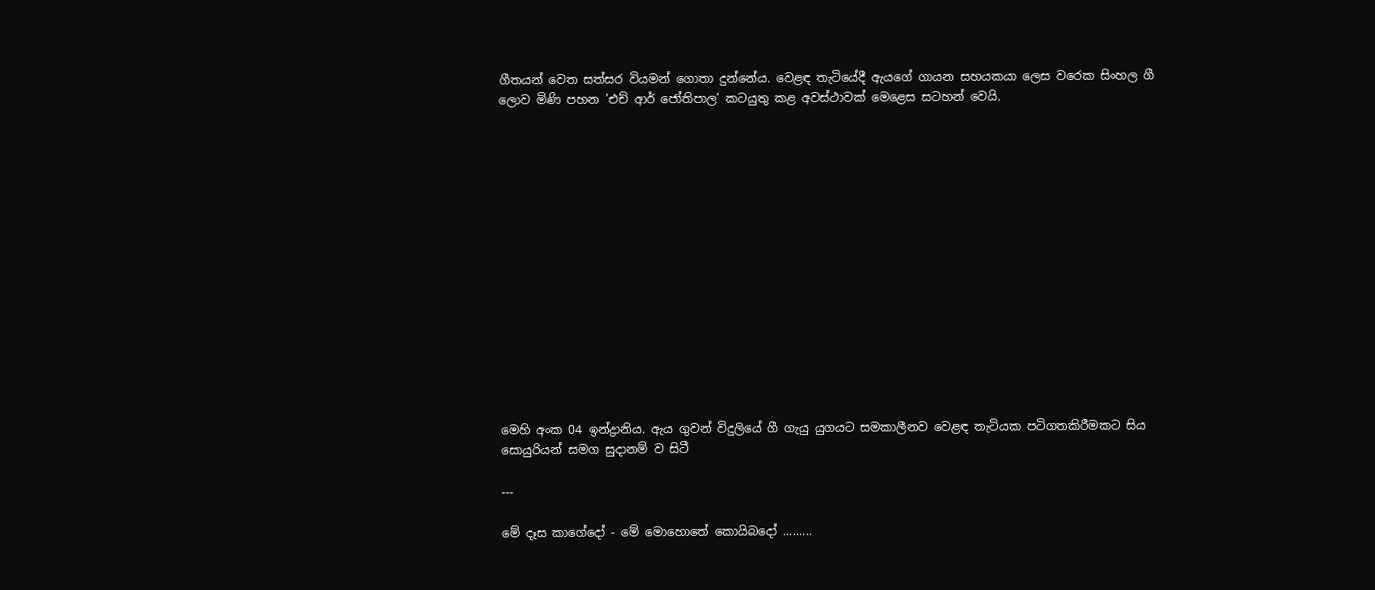ගීතයන් වෙත සත්සර වියමන් ගොතා දුන්නේය. වෙළඳ තැටියේදී ඇයගේ ගායන සහයකයා ලෙස වරෙක සිංහල ගී ලොව මිණි පහන ’එච් ආර් ජෝතිපාල’ කටයුතු කළ අවස්ථාවක් මෙළෙස සටහන් වෙයි.















මෙහි අංක 04 ඉන්ද්‍රානිය. ඇය ගුවන් විදුලියේ ගී ගැයු යුගයට සමකාලීනව වෙළඳ තැටියක පටිගතකිරීමකට සිය සොයුරියන් සමග සුදානම් ව සිටී

---

මේ දෑස කාගේදෝ - මේ මොහොතේ කොයිබදෝ .........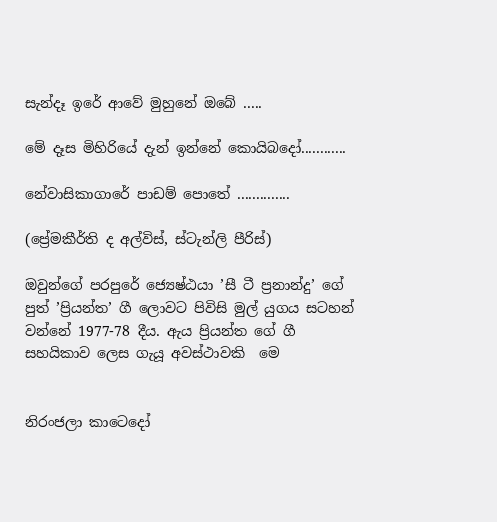සැන්දෑ ඉරේ ආවේ මුහුනේ ඔබේ .....

මේ දෑස මිහිරියේ දැන් ඉන්නේ කොයිබදෝ............

නේවාසිකාගාරේ පාඩම් පොතේ ..............

(ප්‍රේමකීර්ති ද අල්විස්, ස්ටැන්ලි පීරිස්)

ඔවුන්ගේ පරපුරේ ජ්‍යෙෂ්ඨයා ’සී ටී ප්‍රනාන්දු’ ගේ පුත් ’ප්‍රියන්ත’ ගී ලොවට පිවිසි මුල් යුගය සටහන් වන්නේ 1977-78 දීය. ඇය ප්‍රියන්ත ගේ ගී සහයිකාව ලෙස ගැයූ අවස්ථාවකි  මෙ


නිරංජලා කාටෙදෝ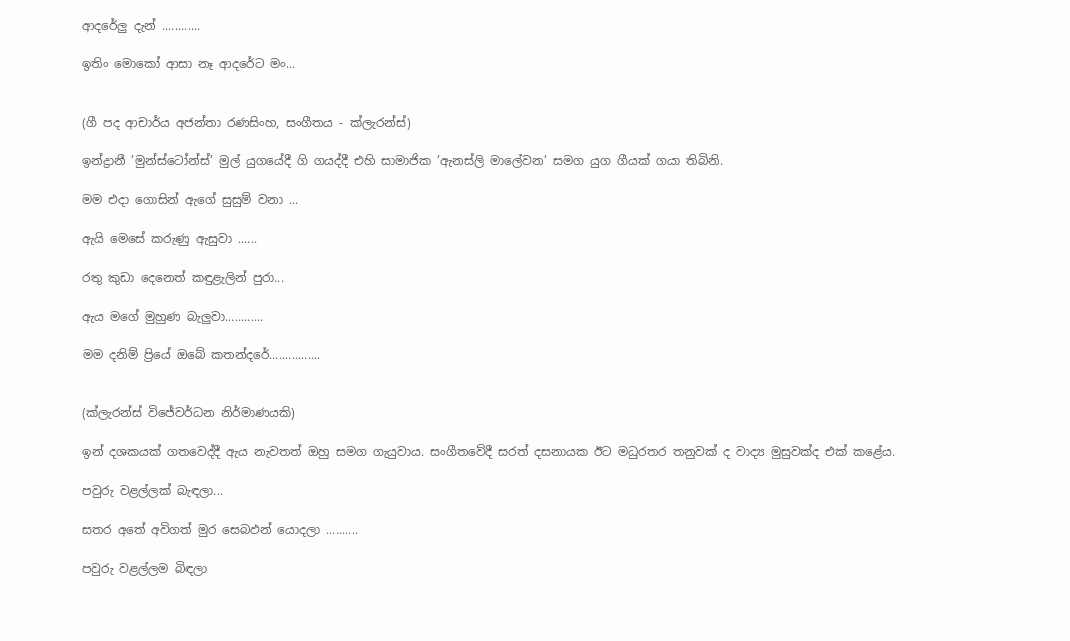ආදරේලු දැන් ............

ඉතිං මොකෝ ආසා නෑ ආදරේට මං...


(ගී පද ආචාර්ය අජන්තා රණසිංහ, සංගීතය - ක්ලැරන්ස්)

ඉන්ද්‍රානී ’මුන්ස්ටෝන්ස්’ මුල් යුගයේදී ගි ගයද්දී එහි සාමාජික ’ඇනස්ලි මාලේවන’ සමග යුග ගීයක් ගයා තිබිනි.

මම එදා ගොසින් ඇගේ සුසුම් වනා ...

ඇයි මෙසේ කරුණු ඇසුවා ......

රතු කුඩා දෙනෙත් කඳුළැලින් පුරා...

ඇය මගේ මුහුණ බැලුවා............

මම දනිම් ප්‍රියේ ඔබේ කතන්දරේ................


(ක්ලැරන්ස් විජේවර්ධන නිර්මාණයකි)

ඉන් දශකයක් ගතවෙද්දී ඇය නැවතත් ඔහු සමග ගැයුවාය. සංගීතවේදී සරත් දසනායක ඊට මධුරතර තනුවක් ද වාද්‍ය මුසුවක්ද එක් කළේය.

පවුරු වළල්ලක් බැඳලා...

සතර අතේ අවිගත් මුර සෙබඵන් යොදලා ..........

පවුරු වළල්ලම බිඳලා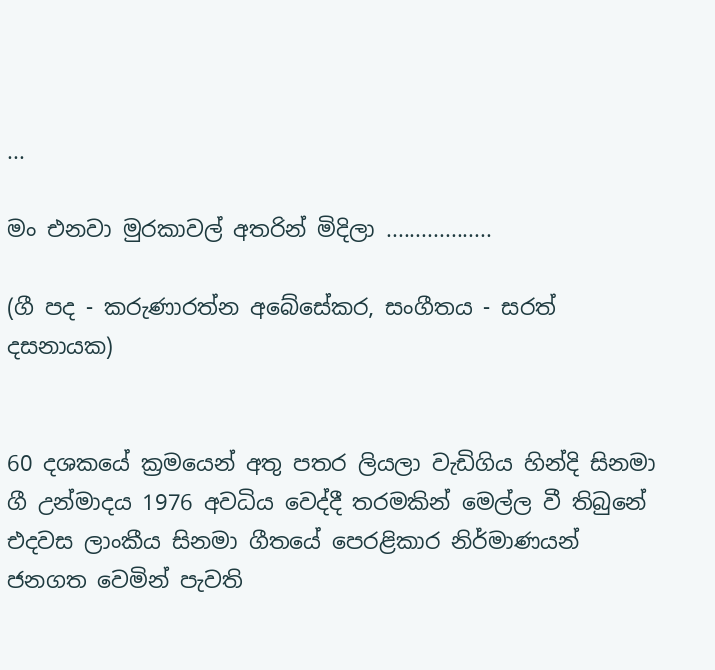...

මං එනවා මුරකාවල් අතරින් මිදිලා ..................

(ගී පද - කරුණාරත්න අබේසේකර, සංගීතය - සරත් දසනායක)


60 දශකයේ ක්‍රමයෙන් අතු පතර ලියලා වැඩිගිය හින්දි සිනමා ගී උන්මාදය 1976 අවධිය වෙද්දී තරමකින් මෙල්ල වී තිබුනේ එදවස ලාංකීය සිනමා ගීතයේ පෙරළිකාර නිර්මාණයන් ජනගත වෙමින් පැවති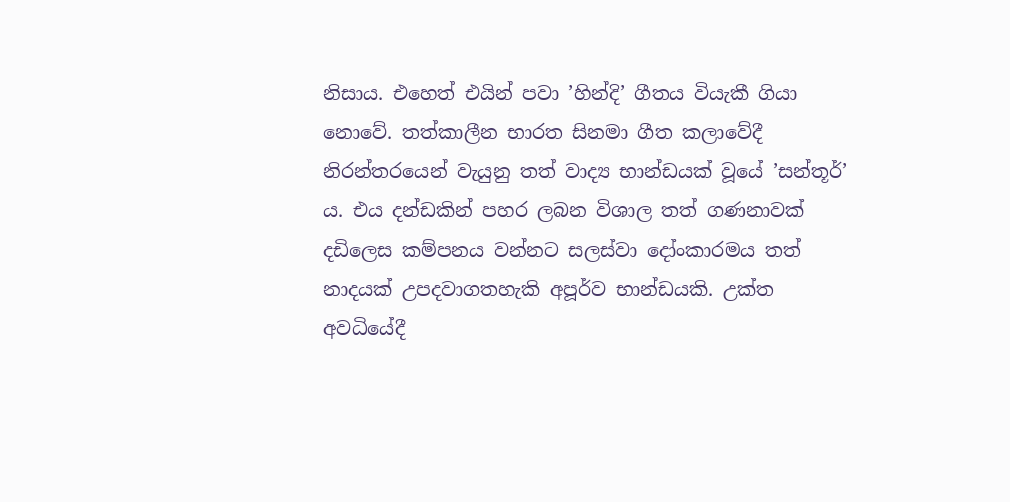නිසාය. එහෙත් එයින් පවා ’හින්දි’ ගීතය වියැකී ගියා නොවේ. තත්කාලීන භාරත සිනමා ගීත කලාවේදී නිරන්තරයෙන් වැයුනු තත් වාද්‍ය භාන්ඩයක් වූයේ ’සන්තූර්’ ය. එය දන්ඩකින් පහර ලබන විශාල තත් ගණනාවක් දඩිලෙස කම්පනය වන්නට සලස්වා දෝංකාරමය තත් නාදයක් උපදවාගතහැකි අපූර්ව භාන්ඩයකි. උක්ත අවධියේදී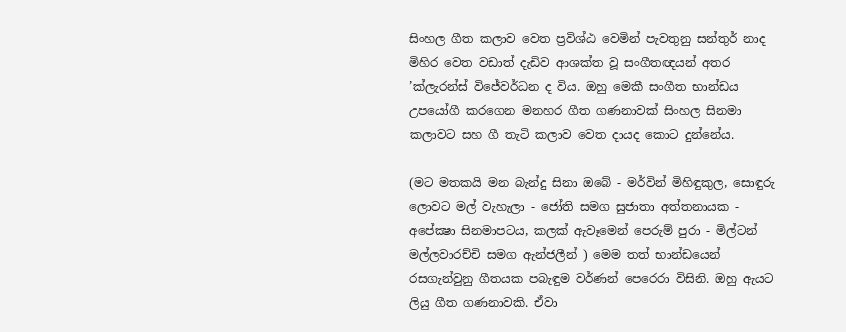සිංහල ගීත කලාව වෙත ප්‍රවිශ්ඨ වෙමින් පැවතුනු සන්තුර් නාද මිහිර වෙත වඩාත් දැඩිව ආශක්ත වූ සංගීතඥයන් අතර ’ක්ලැරන්ස් විජේවර්ධන ද විය. ඔහු මෙකී සංගීත භාන්ඩය උපයෝගී කරගෙන මනහර ගීත ගණනාවක් සිංහල සිනමා කලාවට සහ ගී තැටි කලාව වෙත දායද කොට දුන්නේය.

(මට මතකයි මන බැන්දු සිනා ඔබේ - මර්වින් මිහිඳුකුල, සොඳුරු ලොවට මල් වැහැලා - ජෝති සමග සුජාතා අත්තනායක - අපේක්‍ෂා සිනමාපටය, කලක් ඇවෑමෙන් පෙරුම් පුරා - මිල්ටන් මල්ලවාරච්චි සමග ඇන්ජලීන් ) මෙම තත් භාන්ඩයෙන් රසගැන්වුනු ගීතයක පබැඳුම වර්ණන් පෙරෙරා විසිනි. ඔහු ඇයට ලියු ගීත ගණනාවකි. ඒවා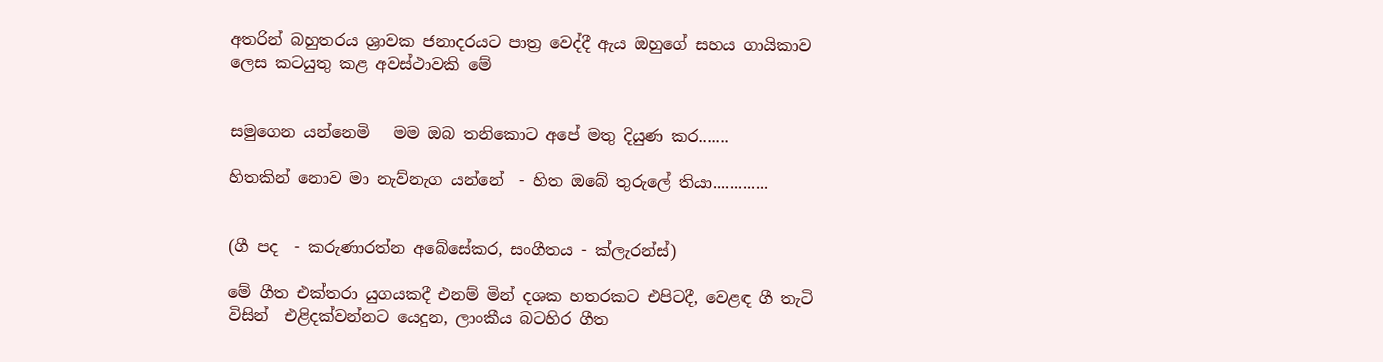අතරින් බහුතරය ශ්‍රාවක ජනාදරයට පාත්‍ර වෙද්දී ඇය ඔහුගේ සහය ගායිකාව ලෙස කටයුතු කළ අවස්ථාවකි මේ


සමුගෙන යන්නෙමි   මම ඔබ තනිකොට අපේ මතු දියුණ කර.......

හිතකින් නොව මා නැව්නැග යන්නේ  - හිත ඔබේ තුරුලේ තියා.............


(ගී පද  - කරුණාරත්න අබේසේකර, සංගීතය - ක්ලැරන්ස්)

මේ ගීත එක්තරා යුගයකදී එනම් මින් දශක හතරකට එපිටදී, වෙළඳ ගී තැටි විසින්  එළිදක්වන්නට යෙදුන, ලාංකීය බටහිර ගීත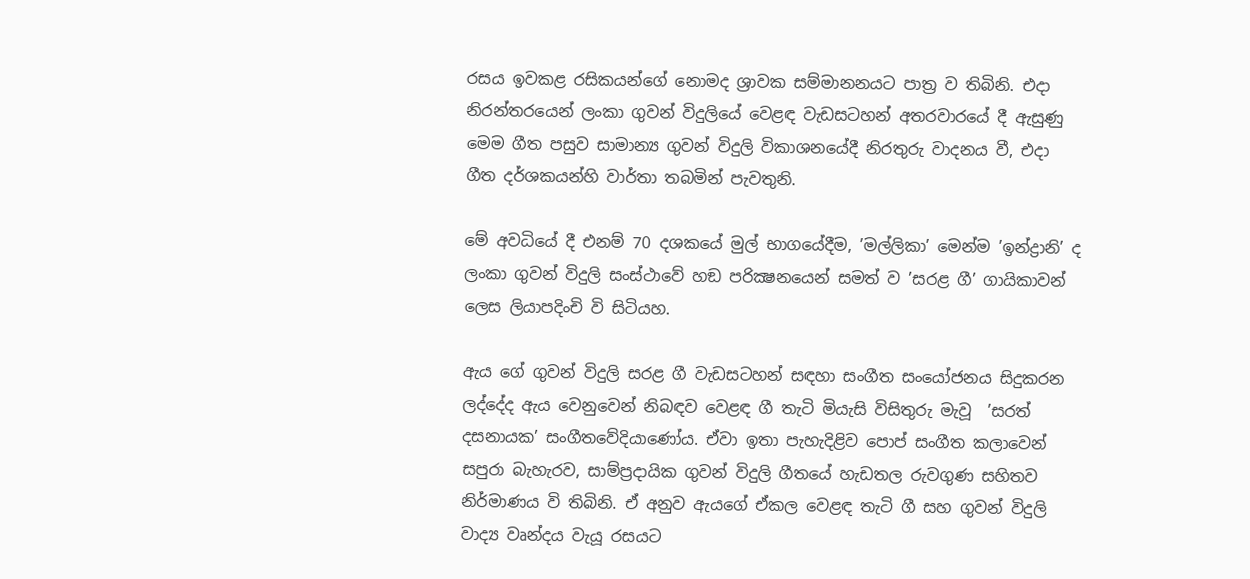රසය ඉවකළ රසිකයන්ගේ නොමද ශ්‍රාවක සම්මානනයට පාත්‍ර ව තිබිනි. එදා නිරන්තරයෙන් ලංකා ගුවන් විදුලියේ වෙළඳ වැඩසටහන් අතරවාරයේ දී ඇසුණු මෙම ගීත පසුව සාමාන්‍ය ගුවන් විදුලි විකාශනයේදී නිරතුරු වාදනය වී, එදා ගීත දර්ශකයන්හි වාර්තා තබමින් පැවතුනි.

මේ අවධියේ දී එනම් 70 දශකයේ මුල් භාගයේදීම, ’මල්ලිකා’ මෙන්ම ’ඉන්ද්‍රානි’ ද ලංකා ගුවන් විදුලි සංස්ථාවේ හඞ පරික්‍ෂනයෙන් සමත් ව ’සරළ ගී’ ගායිකාවන් ලෙස ලියාපදිංචි වි සිටියහ.

ඇය ගේ ගුවන් විදුලි සරළ ගී වැඩසටහන් සඳහා සංගීත සංයෝජනය සිදුකරන ලද්දේද ඇය වෙනුවෙන් නිබඳව වෙළඳ ගී තැටි මියැසි විසිතුරු මැවූ  ’සරත් දසනායක’ සංගීතවේදියාණෝය. ඒවා ඉතා පැහැදිළිව පොප් සංගීත කලාවෙන් සපුරා බැහැරව, සාම්ප්‍රදායික ගුවන් විදුලි ගීතයේ හැඩතල රුවගුණ සහිතව නිර්මාණය වි තිබිනි. ඒ අනුව ඇයගේ ඒකල වෙළඳ තැටි ගී සහ ගුවන් විදුලි වාද්‍ය වෘන්දය වැයූ රසයට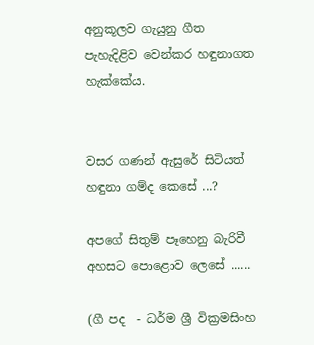අනුකූලව ගැයුනු ගීත පැහැදිළිව වෙන්කර හඳුනාගත හැක්කේය.


වසර ගණන් ඇසුරේ සිටියත් හඳුනා ගම්ද කෙසේ ...?

අපගේ සිතුම් පෑහෙනු බැරිවී අහසට පොළොව ලෙසේ ......

(ගී පද  - ධර්ම ශ්‍රී වික්‍රමසිංහ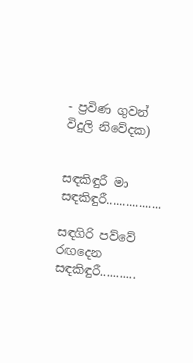- ප්‍රවිණ ගුවන් විදුලි නිවේදක)


සඳකිඳුරී මා සඳකිඳුරී.................

සඳගිරි පව්වේ රඟදෙන සඳකිඳුරී...........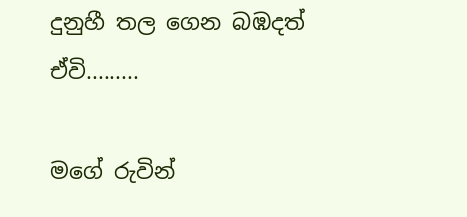දුනුහී තල ගෙන බඹදත් ඒවි.........

මගේ රුවින්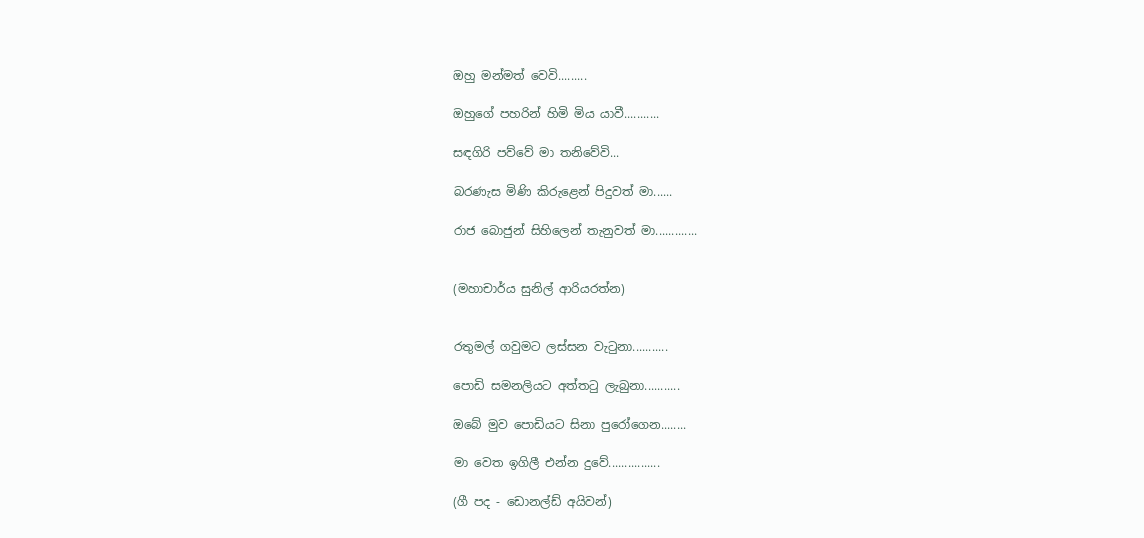ඔහු මන්මත් වෙවි.........

ඔහුගේ පහරින් හිමි මිය යාවී...........

සඳගිරි පව්වේ මා තනිවේවි...

බරණැස මිණි කිරුළෙන් පිදුවත් මා......

රාජ බොජුන් සිහිලෙන් තැනුවත් මා.............


(මහාචාර්ය සුනිල් ආරියරත්න)


රතුමල් ගවුමට ලස්සන වැටුනා...........

පොඩි සමනලියට අත්තටු ලැබුනා...........

ඔබේ මුව පොඩියට සිනා පුරෝගෙන........

මා වෙත ඉගිලී එන්න දුවේ................

(ගී පද - ඩොනල්ඩ් අයිවන්)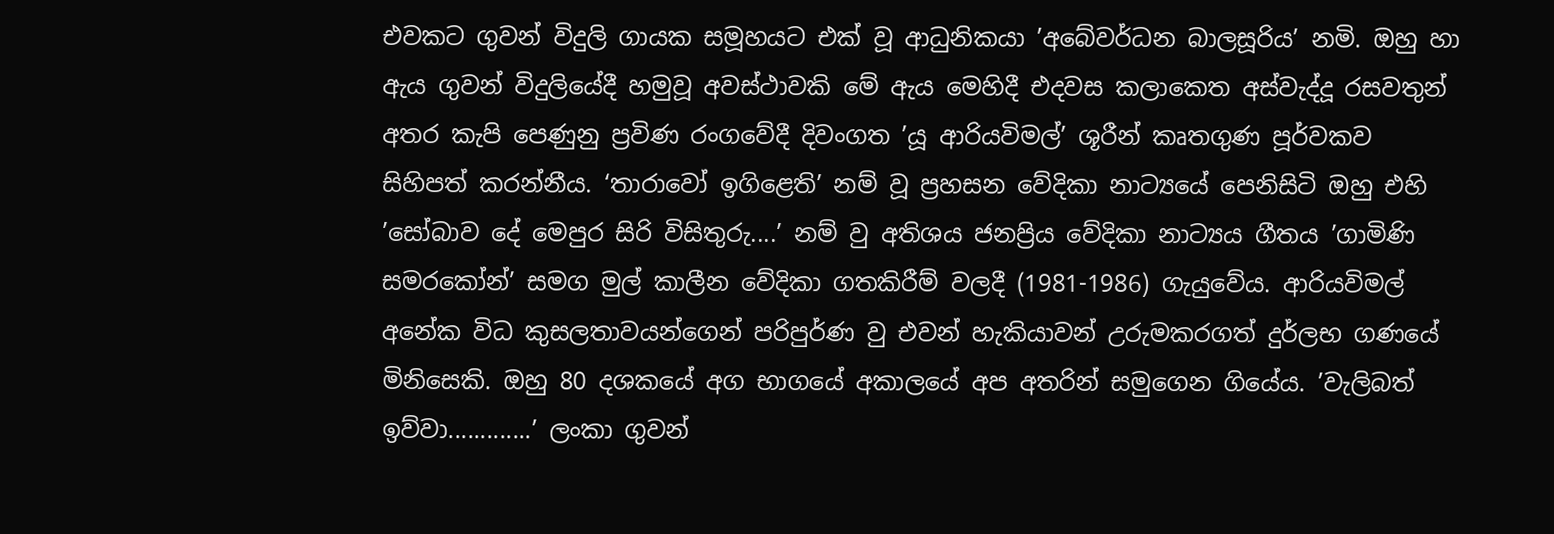එවකට ගුවන් විදුලි ගායක සමූහයට එක් වූ ආධුනිකයා ’අබේවර්ධන බාලසූරිය’ නමි. ඔහු හා ඇය ගුවන් විදුලියේදී හමුවූ අවස්ථාවකි මේ ඇය මෙහිදී එදවස කලාකෙත අස්වැද්දූ රසවතුන් අතර කැපි පෙණුනු ප්‍රවිණ රංගවේදී දිවංගත ’යූ ආරියවිමල්’ ශූරීන් කෘතගුණ පූර්වකව සිහිපත් කරන්නීය. ‘තාරාවෝ ඉගිළෙති’ නම් වූ ප්‍රහසන වේදිකා නාට්‍යයේ පෙනිසිටි ඔහු එහි ’සෝබාව දේ මෙපුර සිරි විසිතුරු....’ නම් වු අතිශය ජනප්‍රිය වේදිකා නාට්‍යය ගීතය ’ගාමිණි සමරකෝන්’ සමග මුල් කාලීන වේදිකා ගතකිරීම් වලදී (1981-1986) ගැයුවේය. ආරියවිමල් අනේක විධ කුසලතාවයන්ගෙන් පරිපුර්ණ වු එවන් හැකියාවන් උරුමකරගත් දුර්ලභ ගණයේ මිනිසෙකි. ඔහු 80 දශකයේ අග භාගයේ අකාලයේ අප අතරින් සමුගෙන ගියේය. ’වැලිබත් ඉව්වා.............’ ලංකා ගුවන්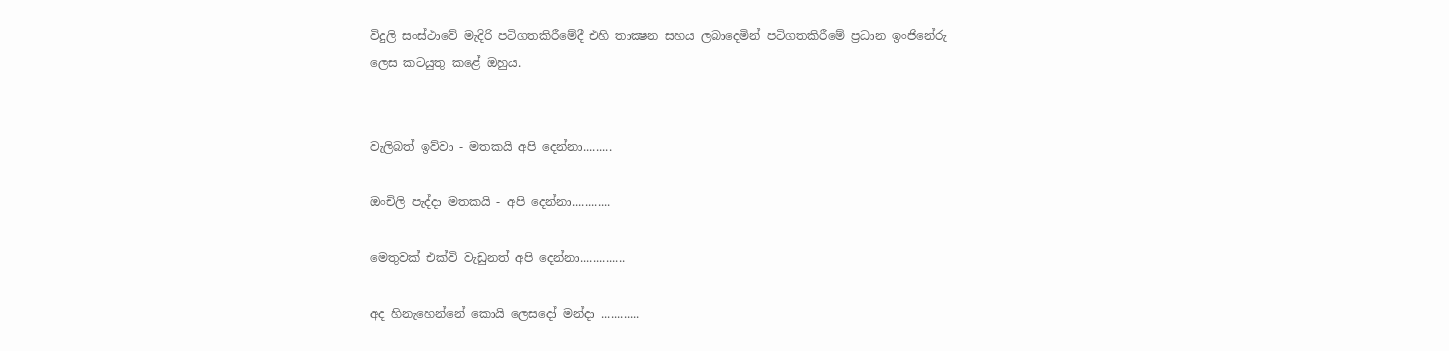විදුලි සංස්ථාවේ මැදිරි පටිගතකිරීමේදී එහි තාක්‍ෂන සහය ලබාදෙමින් පටිගතකිරීමේ ප්‍රධාන ඉංජිනේරු ලෙස කටයුතු කළේ ඔහුය.


වැලිබත් ඉව්වා - මතකයි අපි දෙන්නා.........

ඔංචිලි පැද්දා මතකයි - අපි දෙන්නා............

මෙතුවක් එක්වි වැඩුනත් අපි දෙන්නා..............

අද හිනැහෙන්නේ කොයි ලෙසදෝ මන්දා ............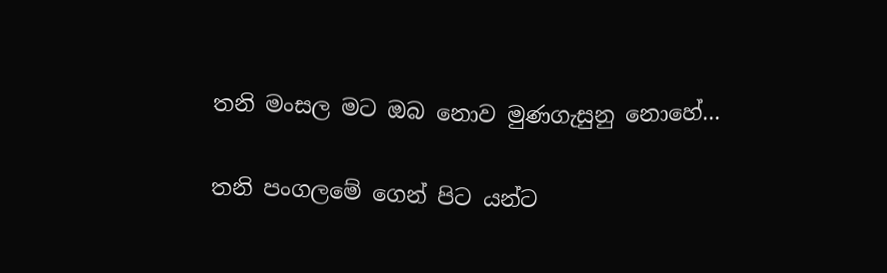තනි මංසල මට ඔබ නොව මුණගැසුනු නොහේ...

තනි පංගලමේ ගෙන් පිට යන්ට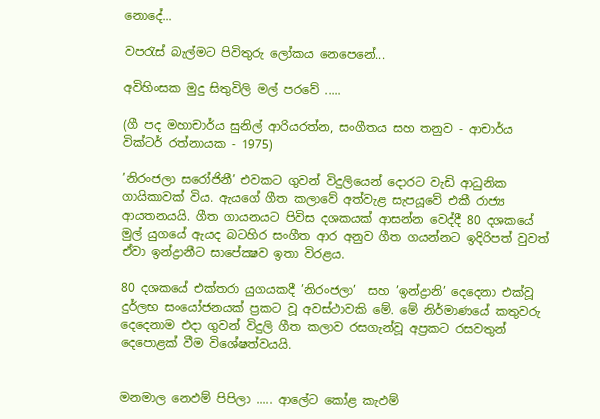නොදේ...

වපරැස් බැල්මට පිවිතුරු ලෝකය නෙපෙනේ...

අවිහිංසක මුදු සිතුවිලි මල් පරවේ .....

(ගී පද මහාචාර්ය සුනිල් ආරියරත්න, සංගීතය සහ තනුව - ආචාර්ය වික්ටර් රත්නායක - 1975)

’නිරංජලා සරෝජිනී’ එවකට ගුවන් විදුලියෙන් දොරට වැඩි ආධුනික ගායිකාවක් විය. ඇයගේ ගීත කලාවේ අත්වැළ සැපයූවේ එකී රාජ්‍ය ආයතනයයි. ගීත ගායනයට පිවිස දශකයක් ආසන්න වෙද්දී 80 දශකයේ මුල් යුගයේ ඇයද බටහිර සංගීත ආර අනුව ගීත ගයන්නට ඉදිරිපත් වුවත් ඒවා ඉන්ද්‍රානීට සාපේක්‍ෂව ඉතා විරළය.

80 දශකයේ එක්තරා යුගයකදී ’නිරංජලා’  සහ ’ඉන්ද්‍රානි’ දෙදෙනා එක්වූ දුර්ලභ සංයෝජනයක් ප්‍රකට වූ අවස්ථාවකි මේ. මේ නිර්මාණයේ කතුවරු දෙදෙනාම එදා ගුවන් විදුලි ගීත කලාව රසගැන්වූ අප්‍රකට රසවතුන් දෙපොළක් වීම විශේෂත්වයයි.


මනමාල නෙඵම් පිපිලා ..... ආලේට කෝළ කැඵම්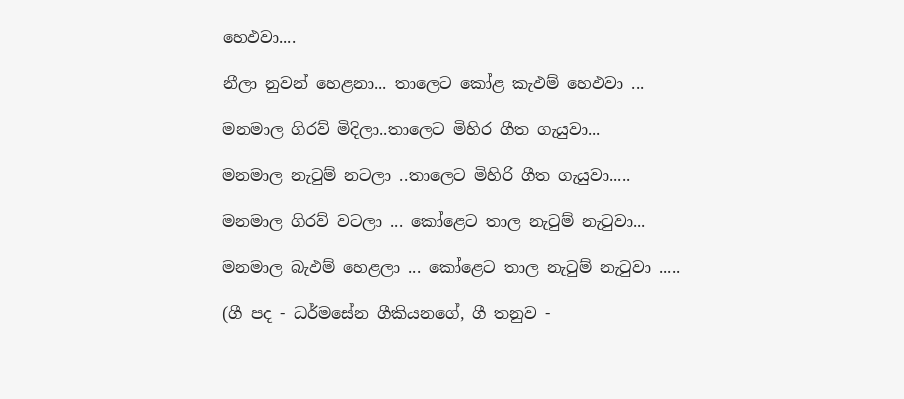හෙඵවා....

නීලා නුවන් හෙළනා... තාලෙට කෝළ කැඵම් හෙඵවා ...

මනමාල ගිරව් මිදිලා..තාලෙට මිහිර ගීත ගැයුවා...

මනමාල නැටුම් නටලා ..තාලෙට මිහිරි ගීත ගැයුවා.....

මනමාල ගිරව් වටලා ... කෝළෙට තාල නැටුම් නැටුවා...

මනමාල බැඵම් හෙළලා ... කෝළෙට තාල නැටුම් නැටුවා .....

(ගී පද - ධර්මසේන ගීකියනගේ, ගී තනුව -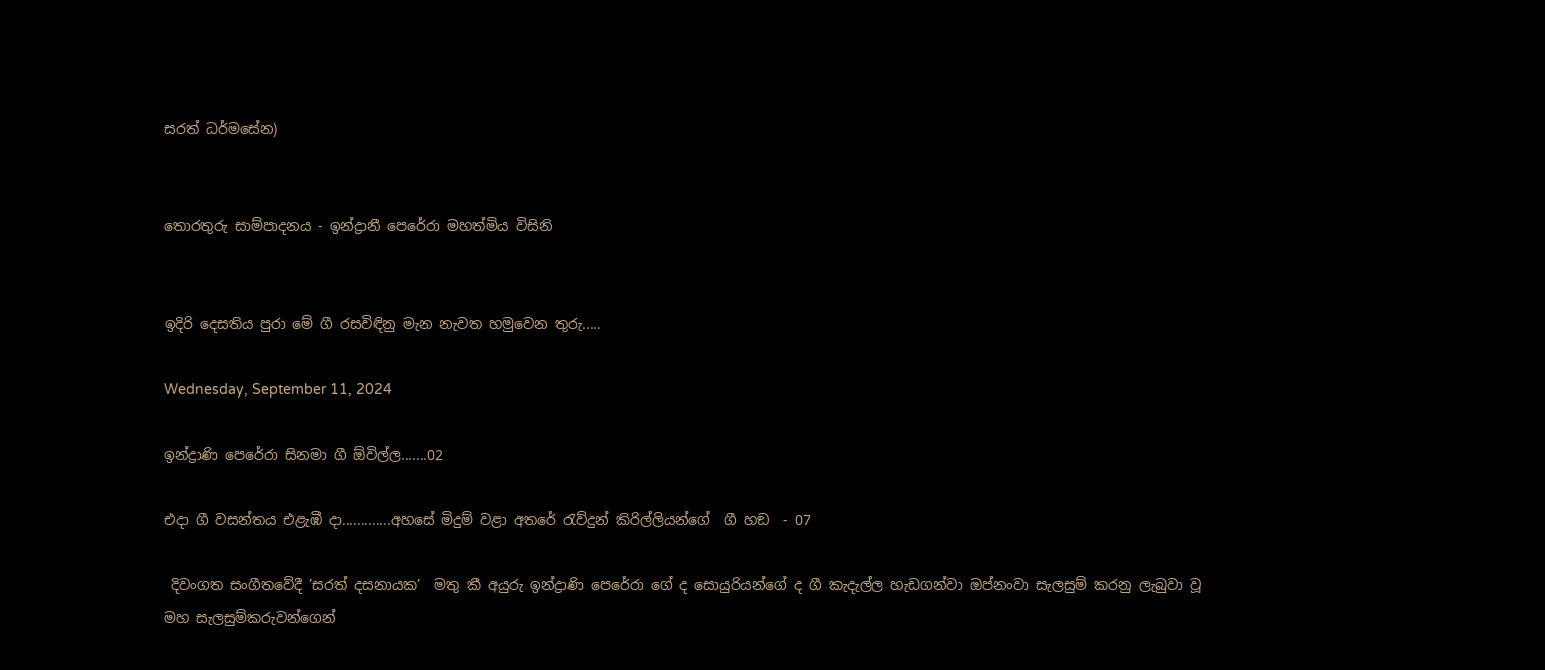සරත් ධර්මසේන)


තොරතුරු සාම්පාදනය - ඉන්ද්‍රානී පෙරේරා මහත්මිය විසිනි


ඉදිරි දෙසතිය පුරා මේ ගී රසවිඳිනු මැන නැවත හමුවෙන තුරු.....

Wednesday, September 11, 2024

ඉන්ද්‍රාණි පෙරේරා සිනමා ගී ඕවිල්ල.......02

එදා ගී වසන්තය එළැඹී දා.............අහසේ මිදුම් වළා අතරේ රැව්දුන් කිරිල්ලියන්ගේ  ගී හඞ  - 07

 දිවංගත සංගීතවේදී ’සරත් දසනායක’  මතු කී අයුරු ඉන්ද්‍රාණි පෙරේරා ගේ ද සොයුරියන්ගේ ද ගී කැදැල්ල හැඩගන්වා ඔප්නංවා සැලසුම් කරනු ලැබුවා වූ  මහ සැලසුම්කරුවන්ගෙන්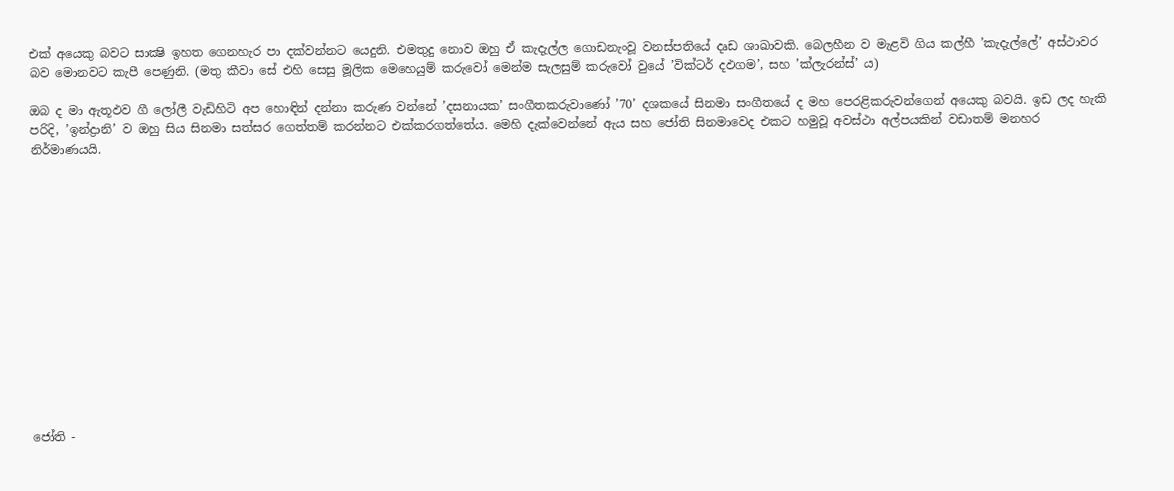එක් අයෙකු බවට සාක්‍ෂි ඉහත ගෙනහැර පා දක්වන්නට යෙදුනි. එමතුදු නොව ඔහු ඒ කැදැල්ල ගොඩනැංවූ වනස්පතියේ දෘඩ ශාඛාවකි. බෙලහීන ව මැළවි ගිය කල්හී ’කැදැල්ලේ’ අස්ථාවර බව මොනවට කැපී පෙණුනි. (මතු කීවා සේ එහි සෙසු මූලික මෙහෙයුම් කරුවෝ මෙන්ම සැලසුම් කරුවෝ වුයේ ’වික්ටර් දඵගම’, සහ ’ක්ලැරන්ස්’ ය)

ඔබ ද මා ඇතූඵව ගී ලෝලී වැඩිහිටි අප හොඳින් දන්නා කරුණ වන්නේ ’දසනායක’ සංගීතකරුවාණෝ ’70’ දශකයේ සිනමා සංගීතයේ ද මහ පෙරළිකරුවන්ගෙන් අයෙකු බවයි. ඉඩ ලද හැකි පරිදි, ’ඉන්ද්‍රානි’ ව ඔහු සිය සිනමා සත්සර ගෙත්තම් කරන්නට එක්කරගත්තේය. මෙහි දැක්වෙන්නේ ඇය සහ ජෝති සිනමාවෙද එකට හමුවූ අවස්ථා අල්පයකින් වඩාතම් මනහර නිර්මාණයයි.














ජෝති -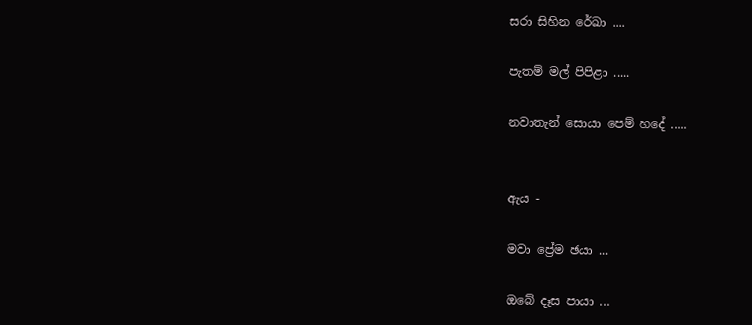සරා සිහින රේඛා ....

පැතම් මල් පිපිළා .....

නවාතැන් සොයා පෙම් හදේ .....


ඇය -

මවා ප්‍රේම ඡයා ...

ඔබේ දෑස පායා ...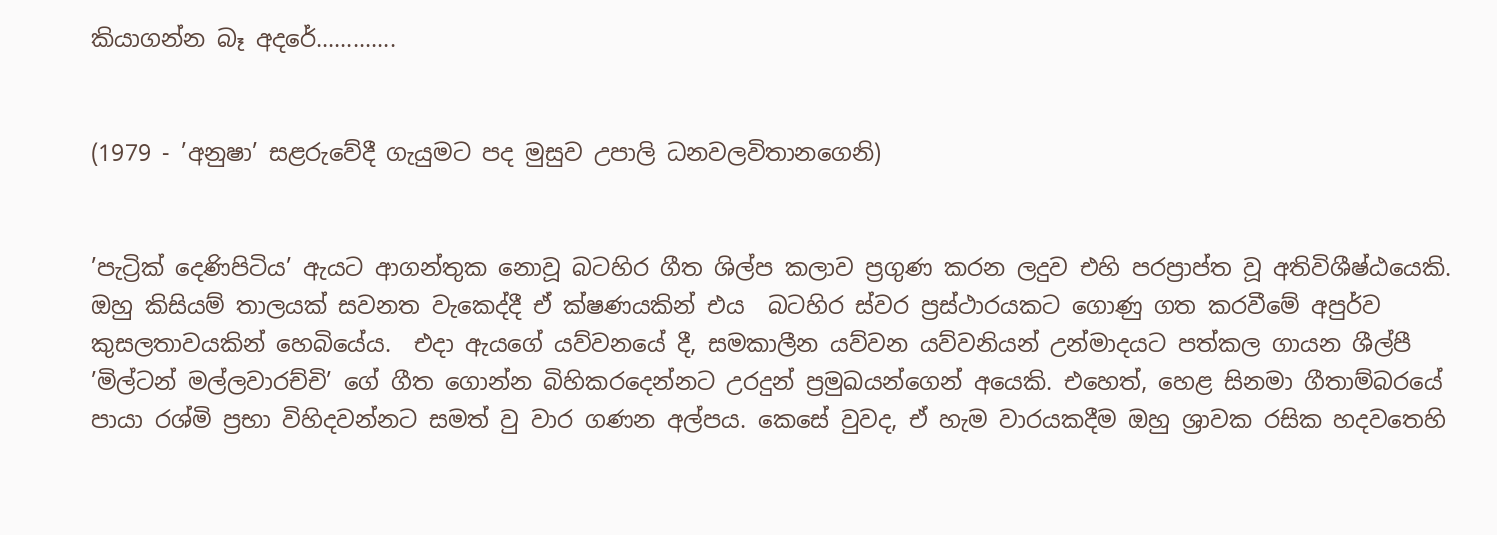කියාගන්න බෑ අදරේ.............


(1979 - ’අනුෂා’ සළරුවේදී ගැයුමට පද මුසුව උපාලි ධනවලවිතානගෙනි)


’පැට්‍රික් දෙණිපිටිය’ ඇයට ආගන්තුක නොවූ බටහිර ගීත ශිල්ප කලාව ප්‍රගුණ කරන ලදුව එහි පරප්‍රාප්ත වූ අතිවිශීෂ්ඨයෙකි. ඔහු කිසියම් තාලයක් සවනත වැකෙද්දී ඒ ක්ෂණයකින් එය  බටහිර ස්වර ප්‍රස්ථාරයකට ගොණු ගත කරවීමේ අපුර්ව කුසලතාවයකින් හෙබියේය.  එදා ඇයගේ යව්වනයේ දී, සමකාලීන යව්වන යව්වනියන් උන්මාදයට පත්කල ගායන ශීල්පී ’මිල්ටන් මල්ලවාරච්චි’ ගේ ගීත ගොන්න බිහිකරදෙන්නට උරදුන් ප්‍රමුඛයන්ගෙන් අයෙකි. එහෙත්, හෙළ සිනමා ගීතාම්බරයේ පායා රශ්මි ප්‍රභා විහිදවන්නට සමත් වු වාර ගණන අල්පය. කෙසේ වුවද, ඒ හැම වාරයකදීම ඔහු ශ්‍රාවක රසික හදවතෙහි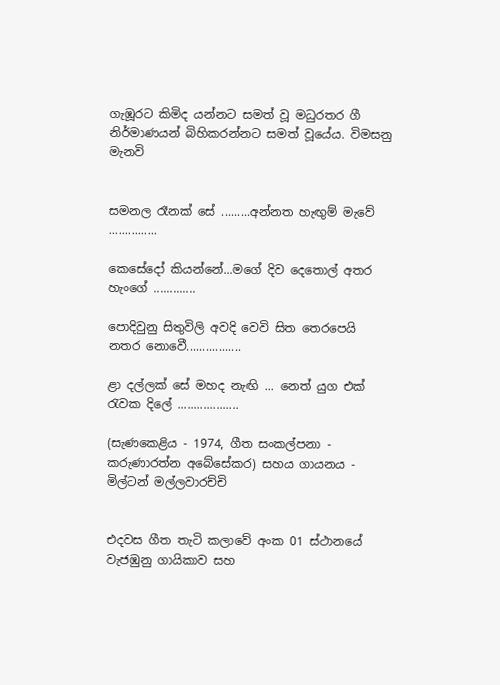ගැඹූරට කිමිද යන්නට සමත් වූ මධුරතර ගී නිර්මාණයන් බිහිකරන්නට සමත් වූයේය. විමසනු මැනවි


සමනල රෑනක් සේ .........අන්නත හැඟුම් මැවේ ...............

කෙසේදෝ කියන්නේ...මගේ දිව දෙතොල් අතර හැංගේ .............

පොදිවුනු සිතුවිලි අවදි වෙවි සිත තෙරපෙයි නතර නොවෙී.................

ළා දල්ලක් සේ මහද නැඟි ... නෙත් යුග එක් රැවක දිලේ ...................

(සැණකෙළිය - 1974, ගීත සංකල්පනා - කරුණාරත්න අබේසේකර) සහය ගායනය - මිල්ටන් මල්ලවාරච්චි


එදවස ගීත තැටි කලාවේ අංක 01 ස්ථානයේ වැජඹුනු ගායිකාව සහ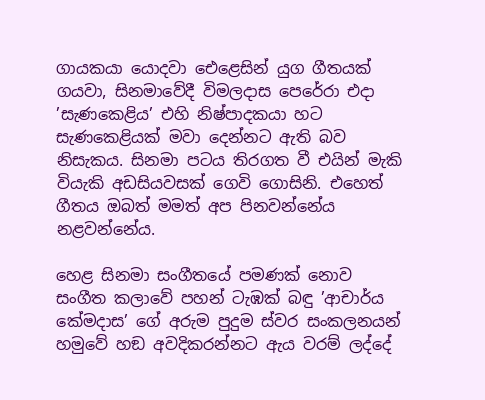ගායකයා යොදවා ඓළෙසින් යුග ගීතයක් ගයවා, සිනමාවේදී විමලදාස පෙරේරා එදා ’සැණකෙළිය’ එහි නිෂ්පාදකයා හට සැණකෙළියක් මවා දෙන්නට ඇති බව නිසැකය. සිනමා පටය තිරගත වී එයින් මැකි වියැකි අඩසියවසක් ගෙවි ගොසිනි. එහෙත් ගීතය ඔබත් මමත් අප පිනවන්නේය නළවන්නේය.

හෙළ සිනමා සංගීතයේ පමණක් නොව සංගීත කලාවේ පහන් ටැඹක් බඳු ’ආචාර්ය කේමදාස’ ගේ අරුම පුදුම ස්වර සංකලනයන් හමුවේ හඞ අවදිකරන්නට ඇය වරම් ලද්දේ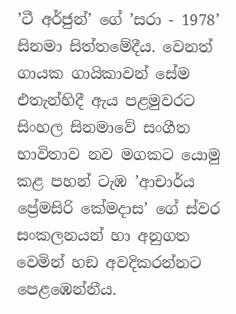’ටී අර්ජුන්’ ගේ ’සරා - 1978’ සිනමා සිත්තමේදීය. වෙනත් ගායක ගායිකාවන් සේම එතැන්හිදී ඇය පළමුවරට සිංහල සිනමාවේ සංගීත භාවිතාව නව මගකට යොමු කළ පහන් ටැඹ ’ආචාර්ය ප්‍රේමසිරි කේමදාස’ ගේ ස්වර සංකලනයන් හා අනුගත වෙමින් හඞ අවදිකරන්නට පෙළඹෙන්නීය.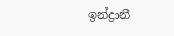ඉන්ද්‍රානී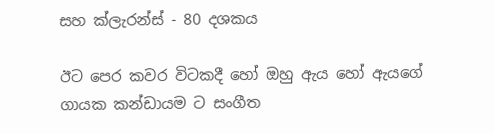සහ ක්ලැරන්ස් - 80 දශකය

ඊට පෙර කවර විටකදී හෝ ඔහු ඇය හෝ ඇයගේ ගායක කන්ඩායම ට සංගීත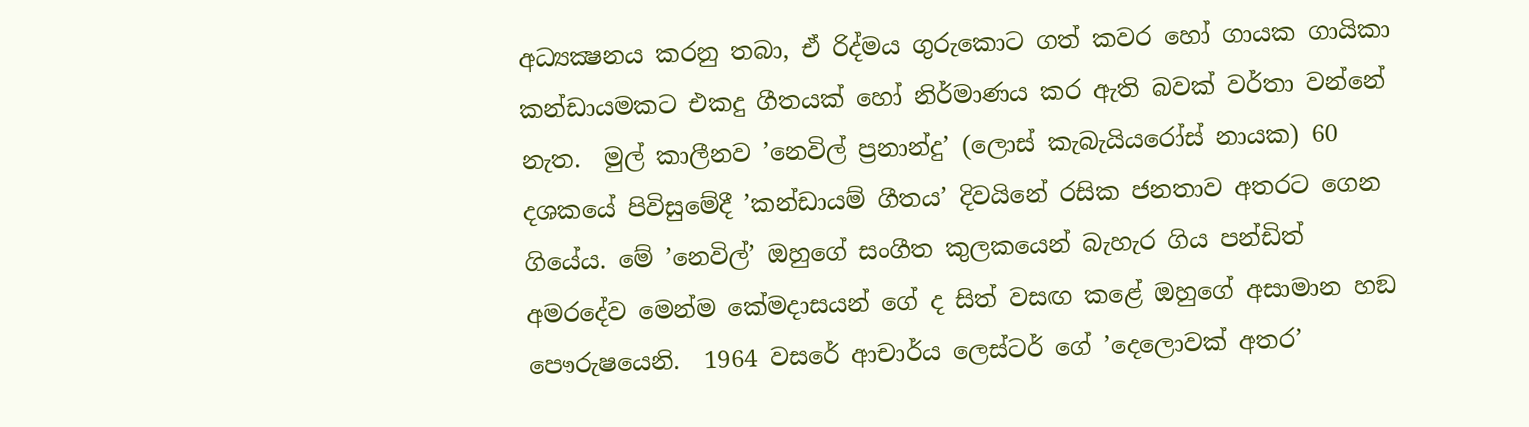අධ්‍යක්‍ෂනය කරනු තබා, ඒ රිද්මය ගුරුකොට ගත් කවර හෝ ගායක ගායිකා කන්ඩායමකට එකදු ගීතයක් හෝ නිර්මාණය කර ඇති බවක් වර්තා වන්නේ නැත.  මුල් කාලීනව ’නෙවිල් ප්‍රනාන්දු’ (ලොස් කැබැයියරෝස් නායක) 60 දශකයේ පිවිසුමේදී ’කන්ඩායම් ගීතය’ දිවයිනේ රසික ජනතාව අතරට ගෙන ගියේය. මේ ’නෙවිල්’ ඔහුගේ සංගීත කුලකයෙන් බැහැර ගිය පන්ඩිත් අමරදේව මෙන්ම කේමදාසයන් ගේ ද සිත් වසඟ කළේ ඔහුගේ අසාමාන හඞ පෞරුෂයෙනි.  1964 වසරේ ආචාර්ය ලෙස්ටර් ගේ ’දෙලොවක් අතර’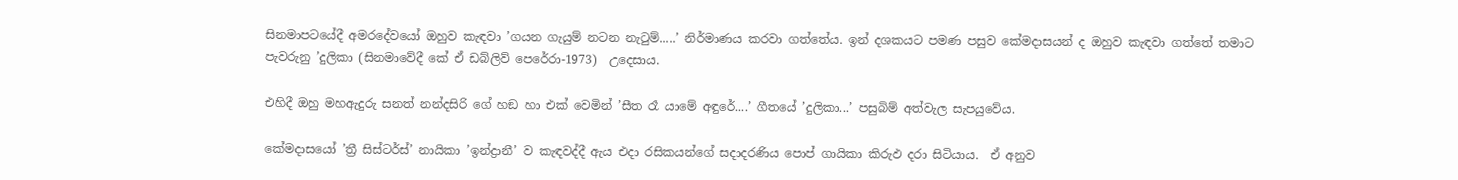සිනමාපටයේදී අමරදේවයෝ ඔහුව කැඳවා ’ගයන ගැයුම් නටන නැටුම්.....’ නිර්මාණය කරවා ගත්තේය. ඉන් දශකයට පමණ පසුව කේමදාසයන් ද ඔහුව කැඳවා ගත්තේ තමාට පැවරුනු ’දුලිකා (සිනමාවේදී කේ ඒ ඩබ්ලිව් පෙරේරා-1973)  උදෙසාය.

එහිදී ඔහු මහඇදුරු සනත් නන්දසිරි ගේ හඞ හා එක් වෙමින් ’සීත රෑ යාමේ අඳුරේ....’ ගීතයේ ’දුලිකා...’ පසුබිම් අත්වැල සැපයුවේය.

කේමදාසයෝ ’ත්‍රී සිස්ටර්ස්’ නායිකා ’ඉන්ද්‍රානී’ ව කැඳවද්දී ඇය එදා රසිකයන්ගේ සදාදරණිය පොප් ගායිකා කිරුඵ දරා සිටියාය.  ඒ අනුව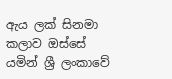ඇය ලක් සිනමා කලාව ඔස්සේ යමින් ශ්‍රී ලංකාවේ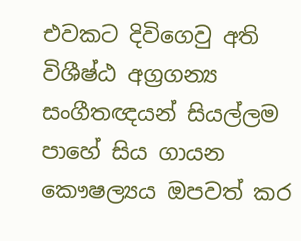එවකට දිවිගෙවු අති විශීෂ්ඨ අග්‍රගන්‍ය සංගීතඥයන් සියල්ලම පාහේ සිය ගායන කෞෂල්‍යය ඔපවත් කර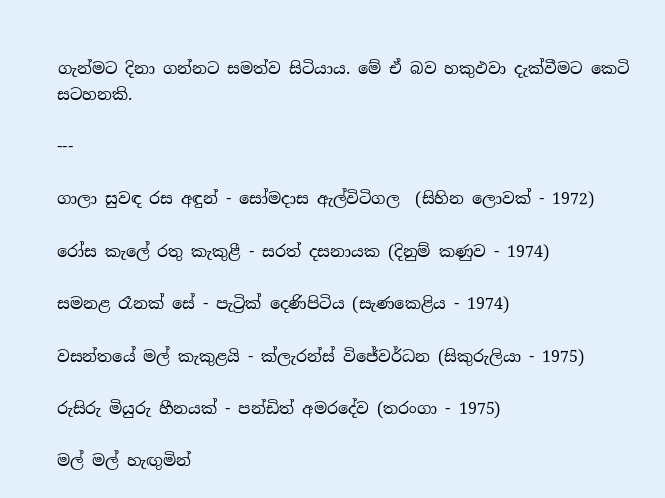ගැන්මට දිනා ගන්නට සමත්ව සිටියාය. මේ ඒ බව හකුඵවා දැක්වීමට කෙටි සටහනකි.

---

ගාලා සුවඳ රස අඳුන් - සෝමදාස ඇල්විටිගල  (සිහින ලොවක් - 1972)

රෝස කැලේ රතු කැකුළී - සරත් දසනායක (දිනුම් කණුව - 1974)

සමනළ රෑනක් සේ - පැට්‍රික් දෙණිපිටිය (සැණකෙළිය - 1974)

වසන්තයේ මල් කැකුළයි - ක්ලැරන්ස් විජේවර්ධන (සිකුරුලියා - 1975)

රුසිරු මියුරු හීනයක් - පන්ඩිත් අමරදේව (තරංගා - 1975)

මල් මල් හැඟුමින්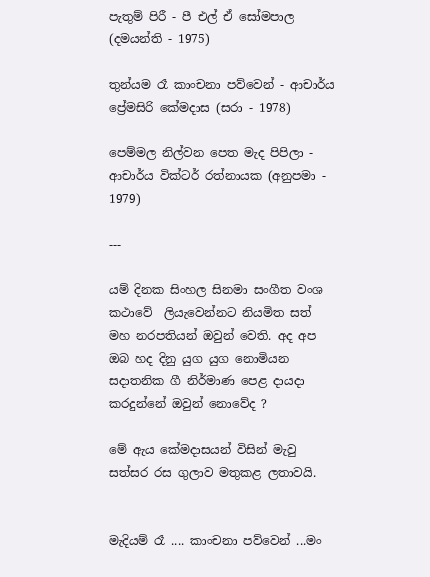පැතුම් පිරී - පී එල් ඒ සෝමපාල (දමයන්ති - 1975)

තුන්යම රෑ කාංචනා පව්වෙන් - ආචාර්ය ප්‍රේමසිරි කේමදාස (සරා - 1978)

පෙම්මල නිල්වන පෙත මැද පිපිලා - ආචාර්ය වික්ටර් රත්නායක (අනුපමා - 1979)

---

යම් දිනක සිංහල සිනමා සංගීත වංශ කථාවේ  ලියැවෙන්නට නියමිත සත් මහ නරපතියන් ඔවුන් වෙති. අද අප ඔබ හද දිනු යුග යුග නොමියන සදාතනික ගී නිර්මාණ පෙළ දායදා කරදුන්නේ ඔවුන් නොවේද ?

මේ ඇය කේමදාසයන් විසින් මැවු සත්සර රස ගුලාව මතුකළ ලතාවයි.


මැදියම් රෑ .... කාංචනා පව්වෙන් ...මං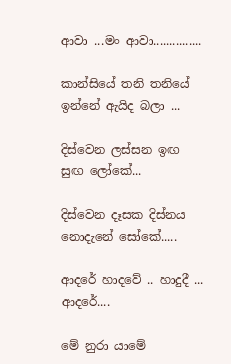ආවා ...මං ආවා...............

කාන්සියේ තනි තනියේ ඉන්නේ ඇයිද බලා ...

දිස්වෙන ලස්සන ඉඟ සුඟ ලෝකේ...

දිස්වෙන දෑසක දිස්නය නොදැනේ සෝකේ.....

ආදරේ හාදවේ .. හාදුදී ... ආදරේ....

මේ නුරා යාමේ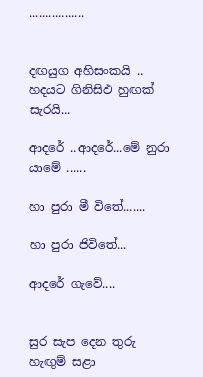.................


දඟයුග අහිසංකයි .. හදයට ගිනිසිඵ හුඟක් සැරයි...

ආදරේ ..ආදරේ...මේ නුරා යාමේ ......

හා පුරා මී විතේ.......

හා පුරා ජිවිතේ...

ආදරේ ගැවේ....


සුර සැප දෙන තුරු හැඟුම් සළා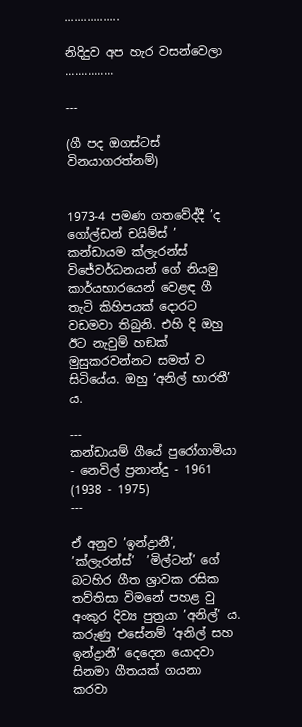.................

නිදිදුව අප හැර වසන්වෙලා ...............

---

(ගී පද ඔගස්ටස් විනයාගරත්නම්)


1973-4 පමණ ගතවේද්දී ’ද ගෝල්ඩන් චයිම්ස් ’ කන්ඩායම ක්ලැරන්ස් විජේවර්ධනයන් ගේ නියමු කාර්යභාරයෙන් වෙළඳ ගී තැටි කිහිපයක් දොරට වඩමවා තිබුනි. එහි දි ඔහු ඊට නැවුම් හඞක් මුසුකරවන්නට සමත් ව සිටියේය. ඔහු ’අනිල් භාරතී’ ය.

---
කන්ඩායම් ගීයේ පුරෝගාමියා - නෙවිල් ප්‍රනාන්දු - 1961 (1938 - 1975)
---

ඒ අනුව ’ඉන්ද්‍රානී’, ’ක්ලැරන්ස්’  ’මිල්ටන්’ ගේ බටහිර ගීත ශ්‍රාවක රසික තව්තිසා විමනේ පහළ වු අංකුර දිව්‍ය පුත්‍රයා ’අනිල්’ ය. කරුණු එසේනම් ’අනිල් සහ ඉන්ද්‍රානී’ දෙදෙන යොදවා සිනමා ගීතයක් ගයනා කරවා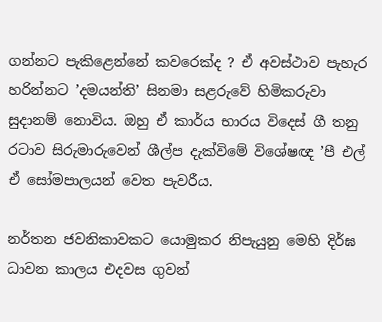ගන්නට පැකිළෙන්නේ කවරෙක්ද ? ඒ අවස්ථාව පැහැර හරින්නට ’දමයන්ති’ සිනමා සළරුවේ හිමිකරුවා සුදානම් නොවිය. ඔහු ඒ කාර්ය භාරය විදෙස් ගී තනු රටාව සිරුමාරුවෙන් ශීල්ප දැක්විමේ විශේෂඥ ’පී එල් ඒ සෝමපාලයන් වෙත පැවරීය.

නර්තන ජවනිකාවකට යොමුකර නිපැයුනු මෙහි දිර්ඝ ධාවන කාලය එදවස ගුවන්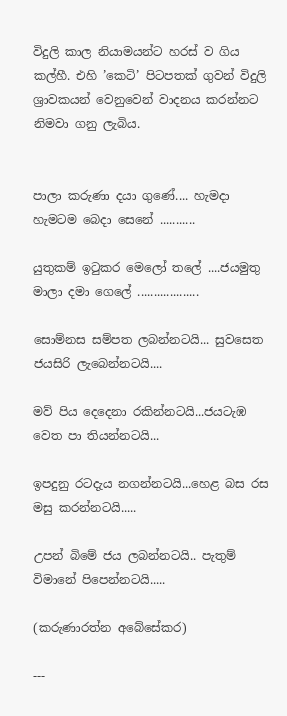විදුලි කාල නියාමයන්ට හරස් ව ගිය කල්හී. එහි ’කෙටි’ පිටපතක් ගුවන් විදුලි ශ්‍රාවකයන් වෙනුවෙන් වාදනය කරන්නට නිමවා ගනු ලැබිය.


පාලා කරුණා දයා ගුණේ.... හැමදා හැමටම බෙදා සෙනේ ...........

යුතුකම් ඉටුකර මෙලෝ තලේ ....ජයමුතු මාලා දමා ගෙලේ ...................

සොම්නස සම්පත ලබන්නටයි... සුවසෙත ජයසිරි ලැබෙන්නටයි....

මව් පිය දෙදෙනා රකින්නටයි...ජයටැඹ වෙත පා තියන්නටයි...

ඉපදුනු රටදැය නගන්නටයි...හෙළ බස රස මසු කරන්නටයි.....

උපන් බිමේ ජය ලබන්නටයි.. පැතුම් විමානේ පිපෙන්නටයි.....

(කරුණාරත්න අබේසේකර)

---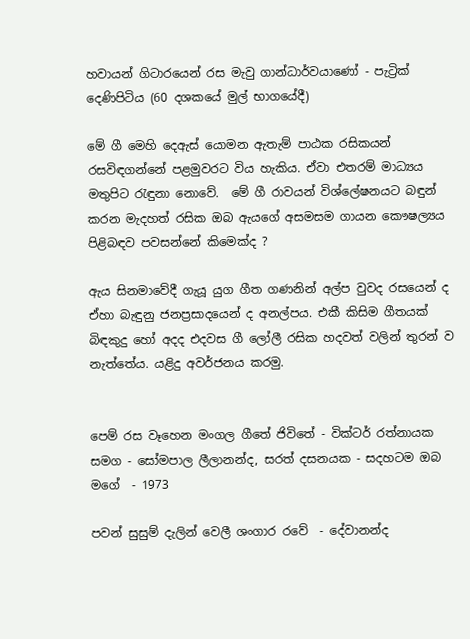හවායන් ගිටාරයෙන් රස මැවු ගාන්ධාර්වයාණෝ - පැට්‍රික් දෙණිපිටිය (60 දශකයේ මුල් භාගයේදී)

මේ ගී මෙහි දෙඇස් යොමන ඇතැම් පාඨක රසිකයන් රසවිඳගන්නේ පළමුවරට විය හැකිය. ඒවා එතරම් මාධ්‍යය මතුපිට රැඳුනා නොවේ.  මේ ගී රාවයන් විශ්ලේෂනයට බඳුන් කරන මැදහත් රසික ඔබ ඇයගේ අසමසම ගායන කෞෂල්‍යය පිළිබඳව පවසන්නේ කිමෙක්ද ?

ඇය සිනමාවේදී ගැයූ යුග ගීත ගණනින් අල්ප වුවද රසයෙන් ද ඒහා බැඳුනු ජනප්‍රසාදයෙන් ද අනල්පය. එකී කිසිම ගීතයක් බිඳකුදු හෝ අදද එදවස ගී ලෝලී රසික හදවත් වලින් තුරන් ව නැත්තේය. යළිදු අවර්ජනය කරමු.


පෙම් රස වෑහෙන මංගල ගීතේ ජිවිතේ - වික්ටර් රත්නායක සමග - සෝමපාල ලීලානන්ද, සරත් දසනයක - සදහටම ඔබ මගේ  - 1973

පවන් සුසුම් දැලින් වෙලී ශංගාර රවේ  - දේවානන්ද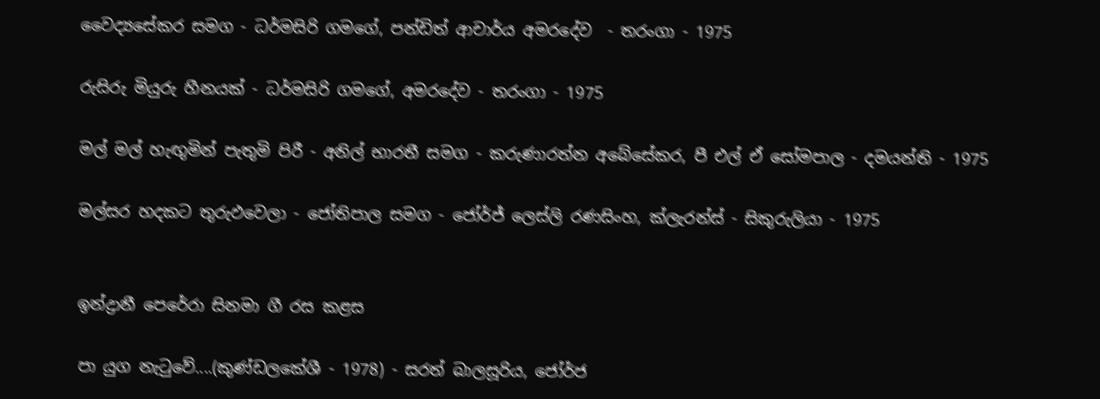වෛද්‍යසේකර සමග - ධර්මසිරි ගමගේ, පන්ඩිත් ආචාර්ය අමරදේව  - තරංගා - 1975

රුසිරු මියුරු හීනයක් - ධර්මසිරි ගමගේ, අමරදේව - තරංගා - 1975

මල් මල් හැඟුමින් පැතුමි පිරී - අනිල් භාරතී සමග - කරුණාරත්න අබේසේකර, පී එල් ඒ සෝමපාල - දමයන්ති - 1975

මල්සර හදකට තුරුඵවෙලා - ජෝතිපාල සමග - ජෝර්ජ් ලෙස්ලි රණසිංහ, ක්ලැරන්ස් - සිකුරුලියා - 1975


ඉන්ද්‍රානී පෙරේරා සිනමා ගී රස කළස

පා යුග නැටුවේ....(කුණ්ඩලකේශී - 1978) - සරත් බාලසූරිය, ජෝර්ජ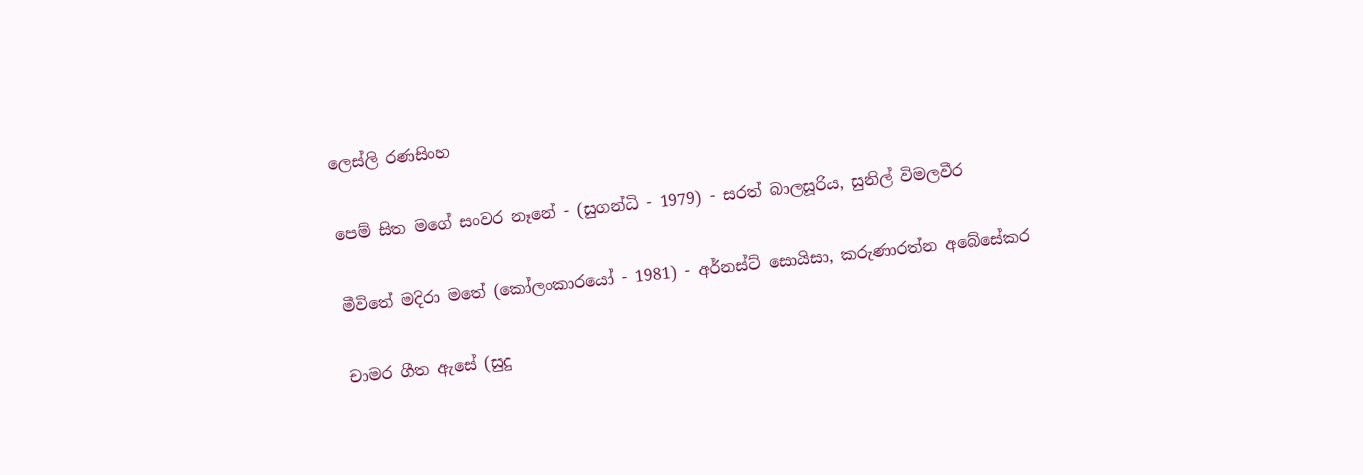ලෙස්ලි රණසිංහ

පෙම් සිත මගේ සංවර නෑනේ - (සුගන්ධි - 1979) - සරත් බාලසූරිය, සුනිල් විමලවීර

මීවිතේ මදිරා මතේ (කෝලංකාරයෝ - 1981) - අර්නස්ට් සොයිසා, කරුණාරත්න අබේසේකර

චාමර ගීත ඇසේ (සුදු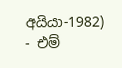අයියා-1982) - එම්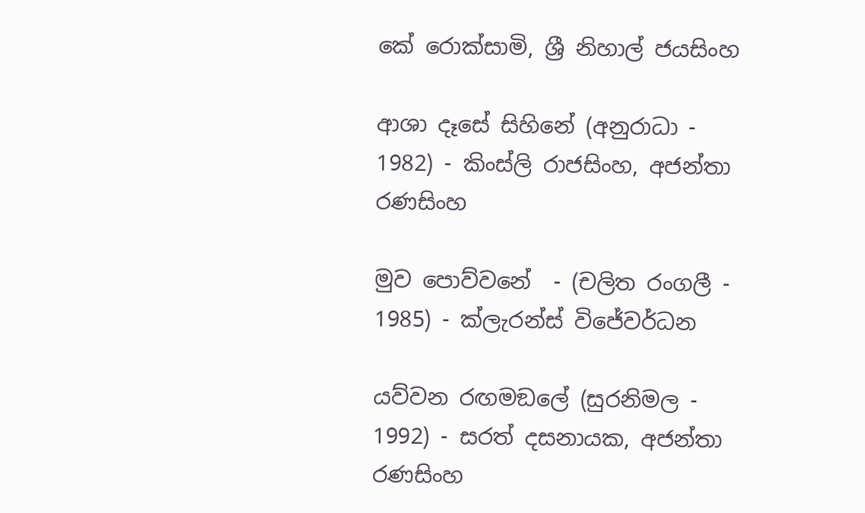කේ රොක්සාමි, ශ්‍රී නිහාල් ජයසිංහ

ආශා දෑසේ සිහිනේ (අනුරාධා - 1982) - කිංස්ලි රාජසිංහ, අජන්තා රණසිංහ

මුව පොව්වනේ  - (චලිත රංගලී - 1985) - ක්ලැරන්ස් විජේවර්ධන

යව්වන රඟමඞලේ (සුරනිමල - 1992) - සරත් දසනායක, අජන්තා රණසිංහ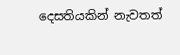දෙසතියකින් නැවතත්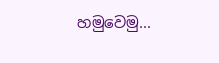හමුවෙමු...